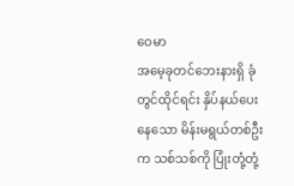ဝေမာ
အမေ့ခုတင်ဘေးနားရှိ ခုံတွင်ထိုင်ရင်း နှိပ်နယ်ပေးနေသော မိန်းမရွယ်တစ်ဦးက သစ်သစ်ကို ပြုံးတုံ့တုံ့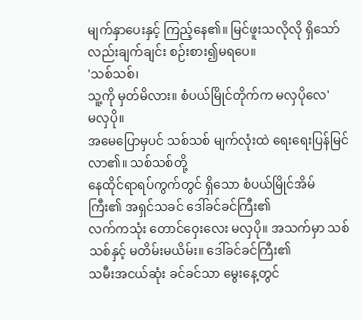မျက်နှာပေးနှင့် ကြည့်နေ၏။ မြင်ဖူးသလိုလို ရှိသော်လည်းချက်ချင်း စဉ်းစား၍မရပေ။
'သစ်သစ်၊
သူ့ကို မှတ်မိလား။ စံပယ်မြိုင်တိုက်က မလှပိုလေ'
မလှပို။
အမေပြောမှပင် သစ်သစ် မျက်လုံးထဲ ရေးရေးပြန်မြင်လာ၏။ သစ်သစ်တို့
နေထိုင်ရာရပ်ကွက်တွင် ရှိသော စံပယ်မြိုင်အိမ်ကြီး၏ အရှင်သခင် ဒေါ်ခင်ခင်ကြီး၏
လက်ကသုံး တောင်ဝှေးလေး မလှပို။ အသက်မှာ သစ်သစ်နှင့် မတိမ်းမယိမ်း။ ဒေါ်ခင်ခင်ကြီး၏
သမီးအငယ်ဆုံး ခင်ခင်သာ မွေးနေ့တွင်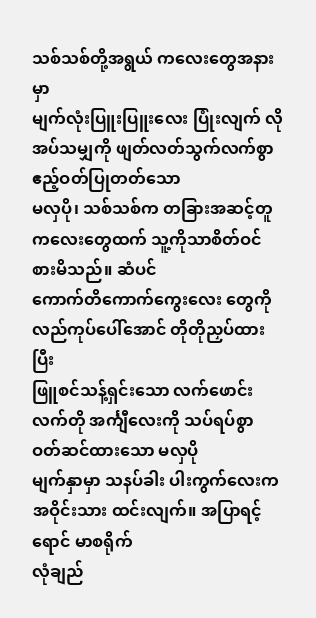သစ်သစ်တို့အရွယ် ကလေးတွေအနားမှာ
မျက်လုံးပြူးပြူးလေး ပြုံးလျက် လိုအပ်သမျှကို ဖျတ်လတ်သွက်လက်စွာ ဧည့်ဝတ်ပြုတတ်သော
မလှပို၊ သစ်သစ်က တခြားအဆင့်တူကလေးတွေထက် သူ့ကိုသာစိတ်ဝင်စားမိသည်။ ဆံပင်
ကောက်တိကောက်ကွေးလေး တွေကို လည်ကုပ်ပေါ်အောင် တိုတိုညှပ်ထားပြီး
ဖြူစင်သန့်ရှင်းသော လက်ဖောင်းလက်တို အင်္ကျီလေးကို သပ်ရပ်စွာ ဝတ်ဆင်ထားသော မလှပို
မျက်နှာမှာ သနပ်ခါး ပါးကွက်လေးက အဝိုင်းသား ထင်းလျက်။ အပြာရင့်ရောင် မာစရိုက်
လုံချည်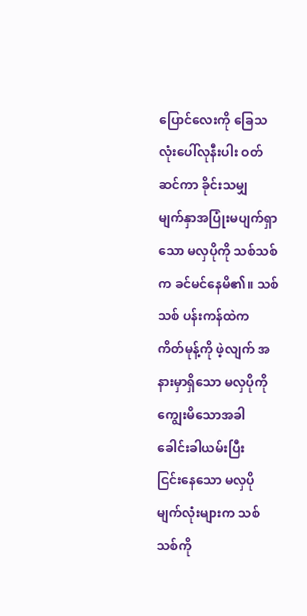ပြောင်လေးကို ခြေသလုံးပေါ်လုနီးပါး ဝတ်ဆင်ကာ ခိုင်းသမျှ
မျက်နှာအပြုံးမပျက်ရှာသော မလှပိုကို သစ်သစ်က ခင်မင်နေမိ၏။ သစ်သစ် ပန်းကန်ထဲက
ကိတ်မုန့်ကို ဖဲ့လျက် အနားမှာရှိသော မလှပိုကို ကျွေးမိသောအခါ ခေါင်းခါယမ်းပြီး
ငြင်းနေသော မလှပို မျက်လုံးများက သစ်သစ်ကို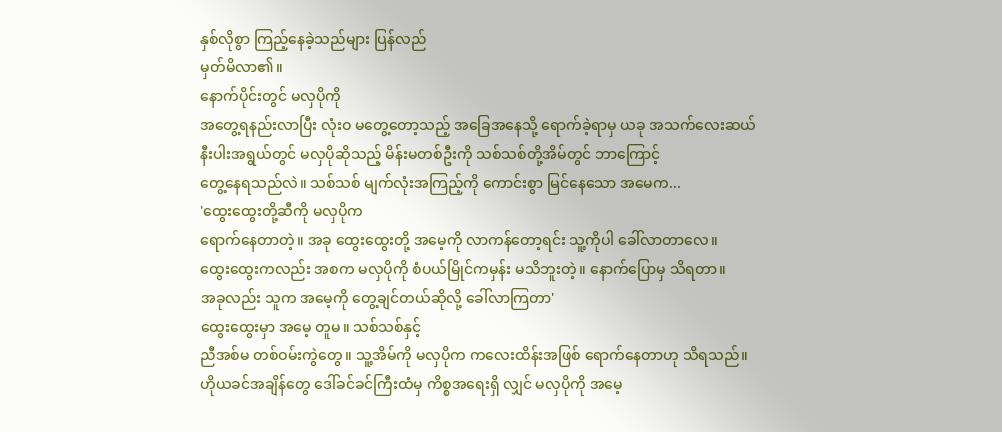နှစ်လိုစွာ ကြည့်နေခဲ့သည်များ ပြန်လည်
မှတ်မိလာ၏။
နောက်ပိုင်းတွင် မလှပိုကို
အတွေ့ရနည်းလာပြီး လုံးဝ မတွေ့တော့သည့် အခြေအနေသို့ ရောက်ခဲ့ရာမှ ယခု အသက်လေးဆယ်
နီးပါးအရွယ်တွင် မလှပိုဆိုသည့် မိန်းမတစ်ဦးကို သစ်သစ်တို့အိမ်တွင် ဘာကြောင့်
တွေ့နေရသည်လဲ။ သစ်သစ် မျက်လုံးအကြည့်ကို ကောင်းစွာ မြင်နေသော အမေက...
'ထွေးထွေးတို့ဆီကို မလှပိုက
ရောက်နေတာတဲ့။ အခု ထွေးထွေးတို့ အမေ့ကို လာကန်တော့ရင်း သူ့ကိုပါ ခေါ်လာတာလေ။
ထွေးထွေးကလည်း အစက မလှပိုကို စံပယ်မြိုင်ကမှန်း မသိဘူးတဲ့။ နောက်ပြောမှ သိရတာ။
အခုလည်း သူက အမေ့ကို တွေ့ချင်တယ်ဆိုလို့ ခေါ်လာကြတာ'
ထွေးထွေးမှာ အမေ့ တူမ။ သစ်သစ်နှင့်
ညီအစ်မ တစ်ဝမ်းကွဲတွေ။ သူ့အိမ်ကို မလှပိုက ကလေးထိန်းအဖြစ် ရောက်နေတာဟု သိရသည်။
ဟိုယခင်အချိန်တွေ ဒေါ်ခင်ခင်ကြီးထံမှ ကိစ္စအရေးရှိ လျှင် မလှပိုကို အမေ့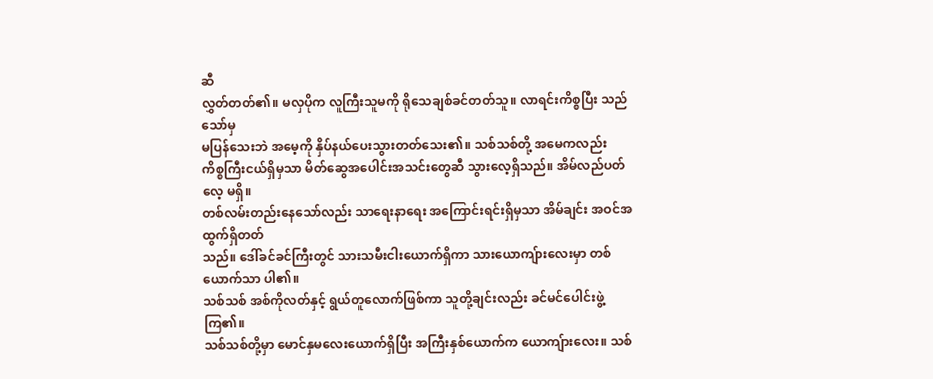ဆီ
လွှတ်တတ်၏။ မလှပိုက လူကြီးသူမကို ရိုသေချစ်ခင်တတ်သူ။ လာရင်းကိစ္စပြီး သည်သော်မှ
မပြန်သေးဘဲ အမေ့ကို နှိပ်နယ်ပေးသွားတတ်သေး၏။ သစ်သစ်တို့ အမေကလည်း
ကိစ္စကြီးငယ်ရှိမှသာ မိတ်ဆွေအပေါင်းအသင်းတွေဆီ သွားလေ့ရှိသည်။ အိမ်လည်ပတ်လေ့ မရှိ။
တစ်လမ်းတည်းနေသော်လည်း သာရေးနာရေး အကြောင်းရင်းရှိမှသာ အိမ်ချင်း အဝင်အထွက်ရှိတတ်
သည်။ ဒေါ်ခင်ခင်ကြီးတွင် သားသမီးငါးယောက်ရှိကာ သားယောကျ်ားလေးမှာ တစ်ယောက်သာ ပါ၏။
သစ်သစ် အစ်ကိုလတ်နှင့် ရွယ်တူလောက်ဖြစ်ကာ သူတို့ချင်းလည်း ခင်မင်ပေါင်းဖွဲ့ ကြ၏။
သစ်သစ်တို့မှာ မောင်နှမလေးယောက်ရှိပြီး အကြီးနှစ်ယောက်က ယောကျ်ားလေး။ သစ်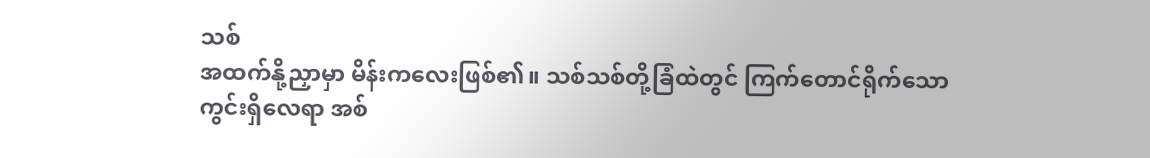သစ်
အထက်နို့ညှာမှာ မိန်းကလေးဖြစ်၏။ သစ်သစ်တို့ခြံထဲတွင် ကြက်တောင်ရိုက်သော
ကွင်းရှိလေရာ အစ်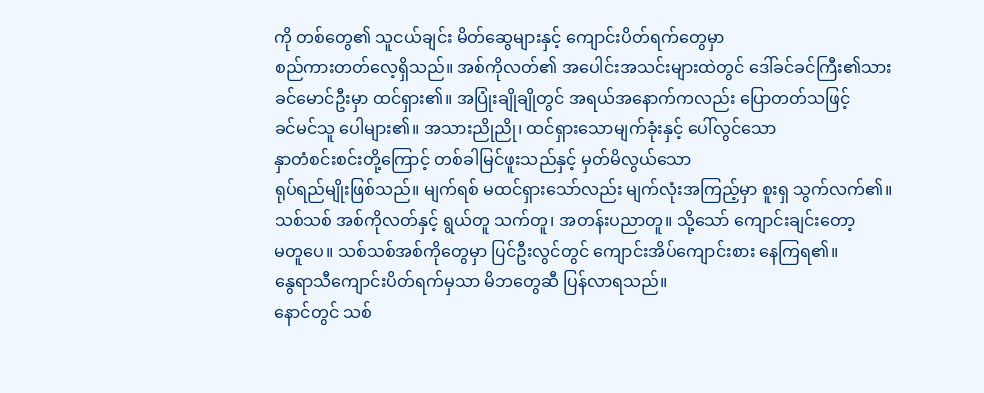ကို တစ်တွေ၏ သူငယ်ချင်း မိတ်ဆွေများနှင့် ကျောင်းပိတ်ရက်တွေမှာ
စည်ကားတတ်လေ့ရှိသည်။ အစ်ကိုလတ်၏ အပေါင်းအသင်းများထဲတွင် ဒေါ်ခင်ခင်ကြီး၏သား
ခင်မောင်ဦးမှာ ထင်ရှား၏။ အပြုံးချိုချိုတွင် အရယ်အနောက်ကလည်း ပြောတတ်သဖြင့်
ခင်မင်သူ ပေါများ၏။ အသားညိုညို၊ ထင်ရှားသောမျက်ခုံးနှင့် ပေါ်လွင်သော
နှာတံစင်းစင်းတို့ကြောင့် တစ်ခါမြင်ဖူးသည်နှင့် မှတ်မိလွယ်သော
ရုပ်ရည်မျိုးဖြစ်သည်။ မျက်ရစ် မထင်ရှားသော်လည်း မျက်လုံးအကြည့်မှာ စူးရှ သွက်လက်၏။
သစ်သစ် အစ်ကိုလတ်နှင့် ရွယ်တူ သက်တူ၊ အတန်းပညာတူ။ သို့သော် ကျောင်းချင်းတော့
မတူပေ။ သစ်သစ်အစ်ကိုတွေမှာ ပြင်ဦးလွင်တွင် ကျောင်းအိပ်ကျောင်းစား နေကြရ၏။
နွေရာသီကျောင်းပိတ်ရက်မှသာ မိဘတွေဆီ ပြန်လာရသည်။
နောင်တွင် သစ်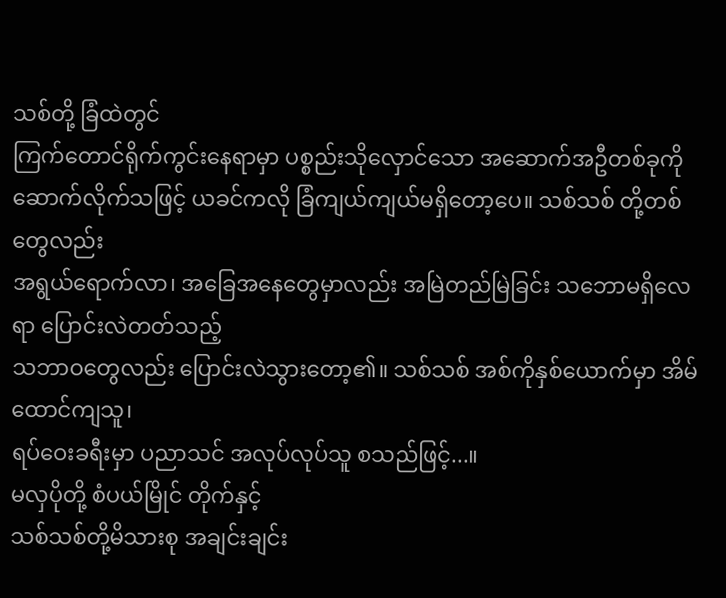သစ်တို့ ခြံထဲတွင်
ကြက်တောင်ရိုက်ကွင်းနေရာမှာ ပစ္စည်းသိုလှောင်သော အဆောက်အဦတစ်ခုကို
ဆောက်လိုက်သဖြင့် ယခင်ကလို ခြံကျယ်ကျယ်မရှိတော့ပေ။ သစ်သစ် တို့တစ်တွေလည်း
အရွယ်ရောက်လာ၊ အခြေအနေတွေမှာလည်း အမြဲတည်မြဲခြင်း သဘောမရှိလေရာ ပြောင်းလဲတတ်သည့်
သဘာဝတွေလည်း ပြောင်းလဲသွားတော့၏။ သစ်သစ် အစ်ကိုနှစ်ယောက်မှာ အိမ်ထောင်ကျသူ၊
ရပ်ဝေးခရီးမှာ ပညာသင် အလုပ်လုပ်သူ စသည်ဖြင့်...။
မလှပိုတို့ စံပယ်မြိုင် တိုက်နှင့်
သစ်သစ်တို့မိသားစု အချင်းချင်း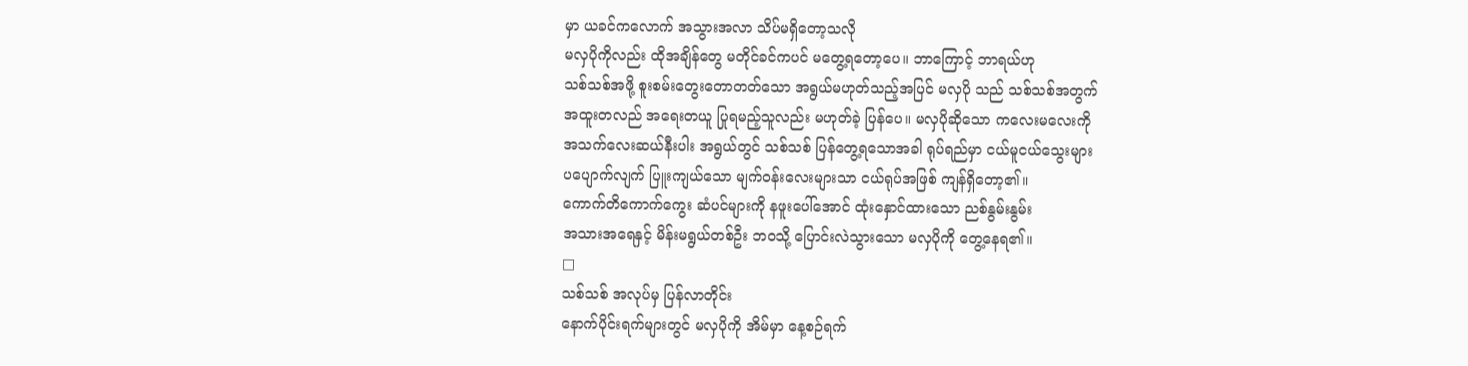မှာ ယခင်ကလောက် အသွားအလာ သိပ်မရှိတော့သလို
မလှပိုကိုလည်း ထိုအချိန်တွေ မတိုင်ခင်ကပင် မတွေ့ရတော့ပေ။ ဘာကြောင့် ဘာရယ်ဟု
သစ်သစ်အဖို့ စူးစမ်းတွေးတောတတ်သော အရွယ်မဟုတ်သည့်အပြင် မလှပို သည် သစ်သစ်အတွက်
အထူးတလည် အရေးတယူ ပြုရမည့်သူလည်း မဟုတ်ခဲ့ ပြန်ပေ။ မလှပိုဆိုသော ကလေးမလေးကို
အသက်လေးဆယ်နီးပါး အရွယ်တွင် သစ်သစ် ပြန်တွေ့ရသောအခါ ရုပ်ရည်မှာ ငယ်မူငယ်သွေးများ
ပပျောက်လျက် ပြူးကျယ်သော မျက်ဝန်းလေးများသာ ငယ်ရုပ်အဖြစ် ကျန်ရှိတော့၏။
ကောက်တိကောက်ကွေး ဆံပင်များကို နဖူးပေါ်အောင် ထုံးနှောင်ထားသော ညစ်နွမ်းနွမ်း
အသားအရေနှင့် မိန်းမရွယ်တစ်ဦး ဘဝသို့ ပြောင်းလဲသွားသော မလှပိုကို တွေ့နေရ၏။
□
သစ်သစ် အလုပ်မှ ပြန်လာတိုင်း
နောက်ပိုင်းရက်များတွင် မလှပိုကို အိမ်မှာ နေ့စဉ်ရက်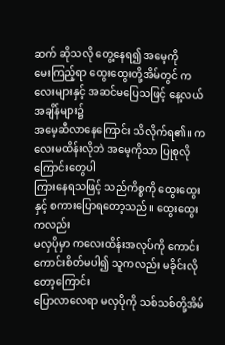ဆက် ဆိုသလို တွေ့နေရ၍ အမေ့ကို
မေးကြည့်ရာ ထွေးထွေးတို့အိမ်တွင် ကလေးများနှင့် အဆင်မပြေသဖြင့် နေ့လယ်အချိန်များ၌
အမေ့ဆီလာနေကြောင်း သိလိုက်ရ၏။ ကလေးမထိန်းလိုဘဲ အမေ့ကိုသာ ပြုစုလို ကြောင်းတွေပါ
ကြားနေရသဖြင့် သည်ကိစ္စကို ထွေးထွေးနှင့် စကားပြောရတော့သည်။ ထွေးထွေးကလည်း
မလှပိုမှာ ကလေးထိန်းအလုပ်ကို ကောင်းကောင်းစိတ်မပါ၍ သူကလည်း မခိုင်းလို တော့ကြောင်း
ပြောလာလေရာ မလှပိုကို သစ်သစ်တို့အိမ်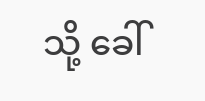သို့ ခေါ်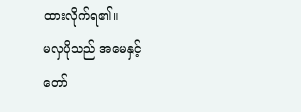ထားလိုက်ရ၏။
မလှပိုသည် အမေနှင့်
တော်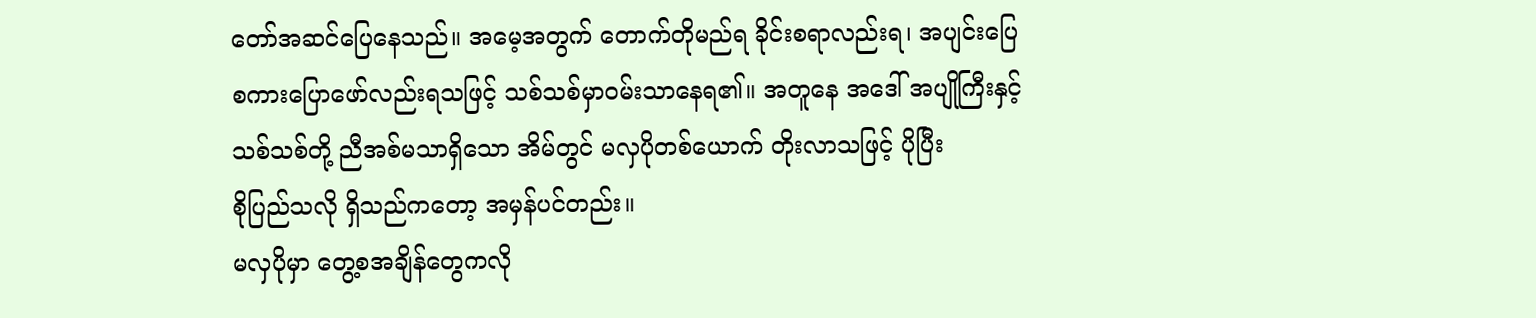တော်အဆင်ပြေနေသည်။ အမေ့အတွက် တောက်တိုမည်ရ ခိုင်းစရာလည်းရ၊ အပျင်းပြေ
စကားပြောဖော်လည်းရသဖြင့် သစ်သစ်မှာဝမ်းသာနေရ၏။ အတူနေ အဒေါ် အပျိုကြီးနှင့်
သစ်သစ်တို့ ညီအစ်မသာရှိသော အိမ်တွင် မလှပိုတစ်ယောက် တိုးလာသဖြင့် ပိုပြီး
စိုပြည်သလို ရှိသည်ကတော့ အမှန်ပင်တည်း။
မလှပိုမှာ တွေ့စအချိန်တွေကလို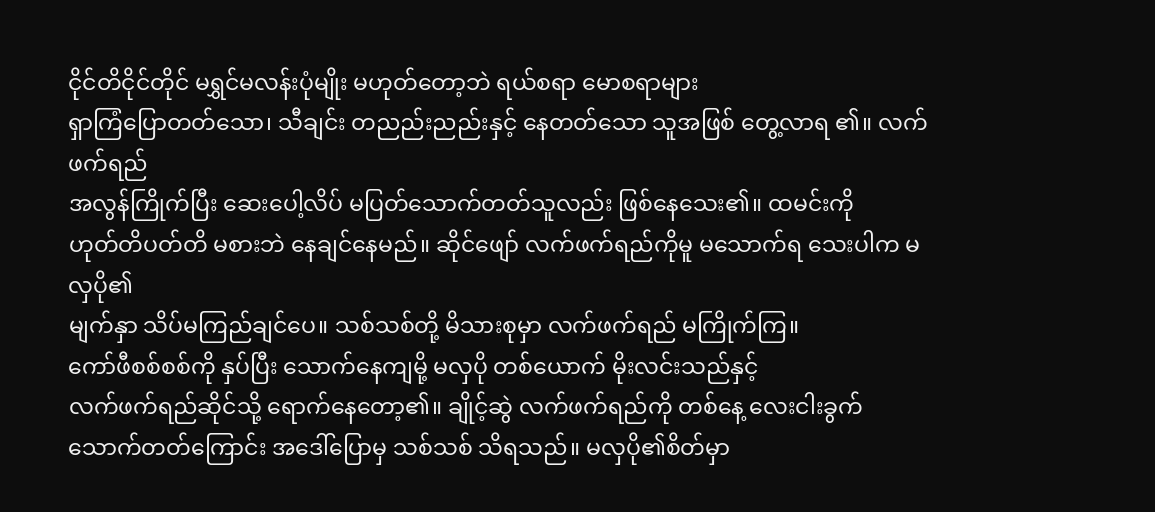ငိုင်တိငိုင်တိုင် မရွှင်မလန်းပုံမျိုး မဟုတ်တော့ဘဲ ရယ်စရာ မောစရာများ
ရှာကြံပြောတတ်သော၊ သီချင်း တညည်းညည်းနှင့် နေတတ်သော သူအဖြစ် တွေ့လာရ ၏။ လက်ဖက်ရည်
အလွန်ကြိုက်ပြီး ဆေးပေါ့လိပ် မပြတ်သောက်တတ်သူလည်း ဖြစ်နေသေး၏။ ထမင်းကို
ဟုတ်တိပတ်တိ မစားဘဲ နေချင်နေမည်။ ဆိုင်ဖျော် လက်ဖက်ရည်ကိုမူ မသောက်ရ သေးပါက မလှပို၏
မျက်နှာ သိပ်မကြည်ချင်ပေ။ သစ်သစ်တို့ မိသားစုမှာ လက်ဖက်ရည် မကြိုက်ကြ။
ကော်ဖီစစ်စစ်ကို နှပ်ပြီး သောက်နေကျမို့ မလှပို တစ်ယောက် မိုးလင်းသည်နှင့်
လက်ဖက်ရည်ဆိုင်သို့ ရောက်နေတော့၏။ ချိုင့်ဆွဲ လက်ဖက်ရည်ကို တစ်နေ့ လေးငါးခွက်
သောက်တတ်ကြောင်း အဒေါ်ပြောမှ သစ်သစ် သိရသည်။ မလှပို၏စိတ်မှာ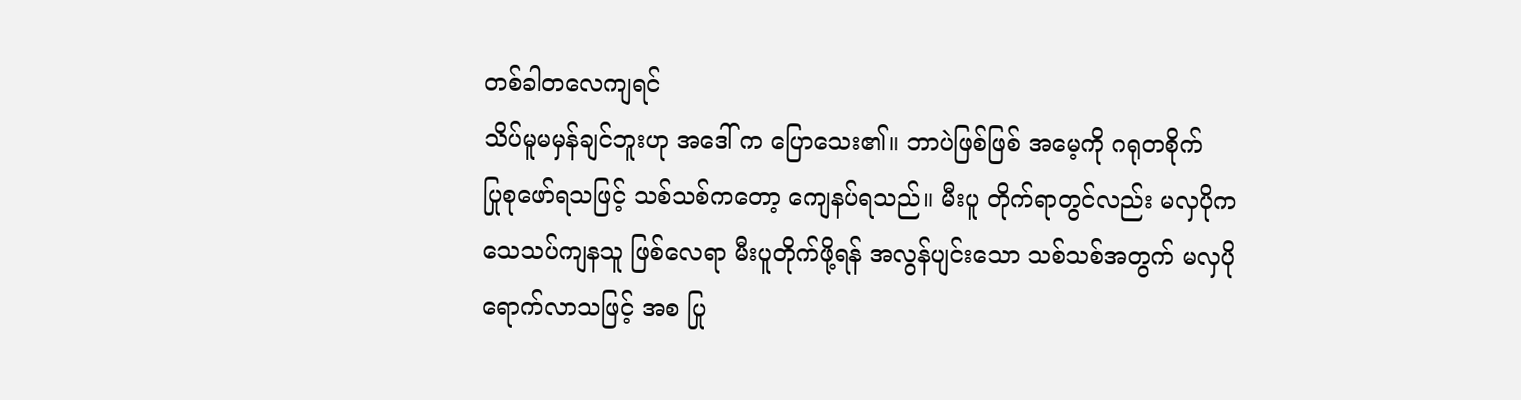တစ်ခါတလေကျရင်
သိပ်မူမမှန်ချင်ဘူးဟု အဒေါ် က ပြောသေး၏။ ဘာပဲဖြစ်ဖြစ် အမေ့ကို ဂရုတစိုက်
ပြုစုဖော်ရသဖြင့် သစ်သစ်ကတော့ ကျေနပ်ရသည်။ မီးပူ တိုက်ရာတွင်လည်း မလှပိုက
သေသပ်ကျနသူ ဖြစ်လေရာ မီးပူတိုက်ဖို့ရန် အလွန်ပျင်းသော သစ်သစ်အတွက် မလှပို
ရောက်လာသဖြင့် အစ ပြု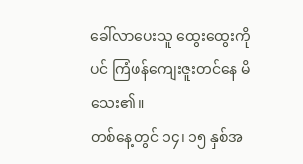ခေါ်လာပေးသူ ထွေးထွေးကိုပင် ကြံဖန်ကျေးဇူးတင်နေ မိသေး၏။
တစ်နေ့တွင် ၁၄၊ ၁၅ နှစ်အ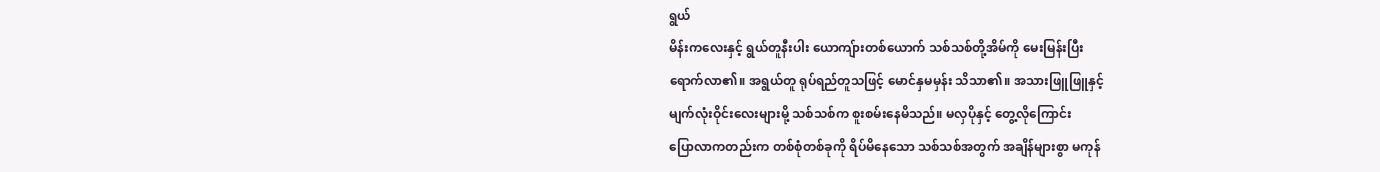ရွယ်
မိန်းကလေးနှင့် ရွယ်တူနီးပါး ယောကျ်ားတစ်ယောက် သစ်သစ်တို့အိမ်ကို မေးမြန်းပြီး
ရောက်လာ၏။ အရွယ်တူ ရုပ်ရည်တူသဖြင့် မောင်နှမမှန်း သိသာ၏။ အသားဖြူဖြူနှင့်
မျက်လုံးဝိုင်းလေးများမို့ သစ်သစ်က စူးစမ်းနေမိသည်။ မလှပိုနှင့် တွေ့လိုကြောင်း
ပြောလာကတည်းက တစ်စုံတစ်ခုကို ရိပ်မိနေသော သစ်သစ်အတွက် အချိန်များစွာ မကုန်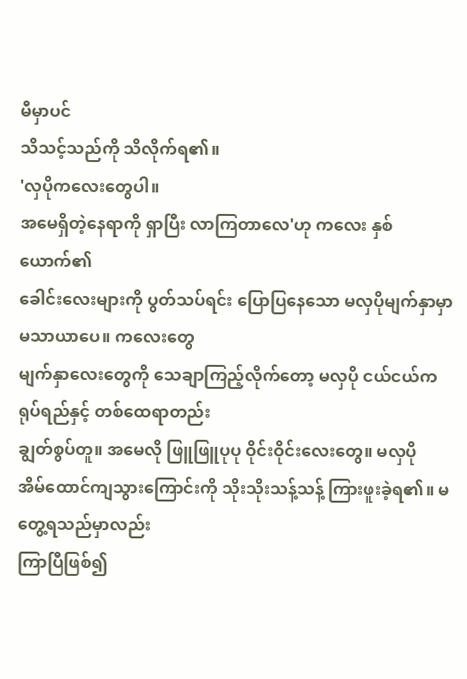မီမှာပင်
သိသင့်သည်ကို သိလိုက်ရ၏။
'လှပိုကလေးတွေပါ။
အမေရှိတဲ့နေရာကို ရှာပြီး လာကြတာလေ'ဟု ကလေး နှစ်ယောက်၏
ခေါင်းလေးများကို ပွတ်သပ်ရင်း ပြောပြနေသော မလှပိုမျက်နှာမှာ မသာယာပေ။ ကလေးတွေ
မျက်နှာလေးတွေကို သေချာကြည့်လိုက်တော့ မလှပို ငယ်ငယ်က ရုပ်ရည်နှင့် တစ်ထေရာတည်း
ချွတ်စွပ်တူ။ အမေလို ဖြူဖြူပုပု ဝိုင်းဝိုင်းလေးတွေ။ မလှပို
အိမ်ထောင်ကျသွားကြောင်းကို သိုးသိုးသန့်သန့် ကြားဖူးခဲ့ရ၏။ မတွေ့ရသည်မှာလည်း
ကြာပြီဖြစ်၍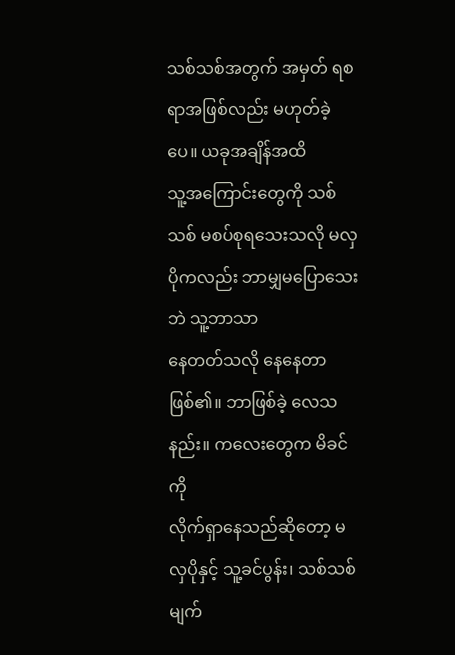သစ်သစ်အတွက် အမှတ် ရစရာအဖြစ်လည်း မဟုတ်ခဲ့ပေ။ ယခုအချိန်အထိ
သူ့အကြောင်းတွေကို သစ်သစ် မစပ်စုရသေးသလို မလှပိုကလည်း ဘာမျှမပြောသေးဘဲ သူ့ဘာသာ
နေတတ်သလို နေနေတာ ဖြစ်၏။ ဘာဖြစ်ခဲ့ လေသနည်း။ ကလေးတွေက မိခင်ကို
လိုက်ရှာနေသည်ဆိုတော့ မလှပိုနှင့် သူ့ခင်ပွန်း၊ သစ်သစ် မျက်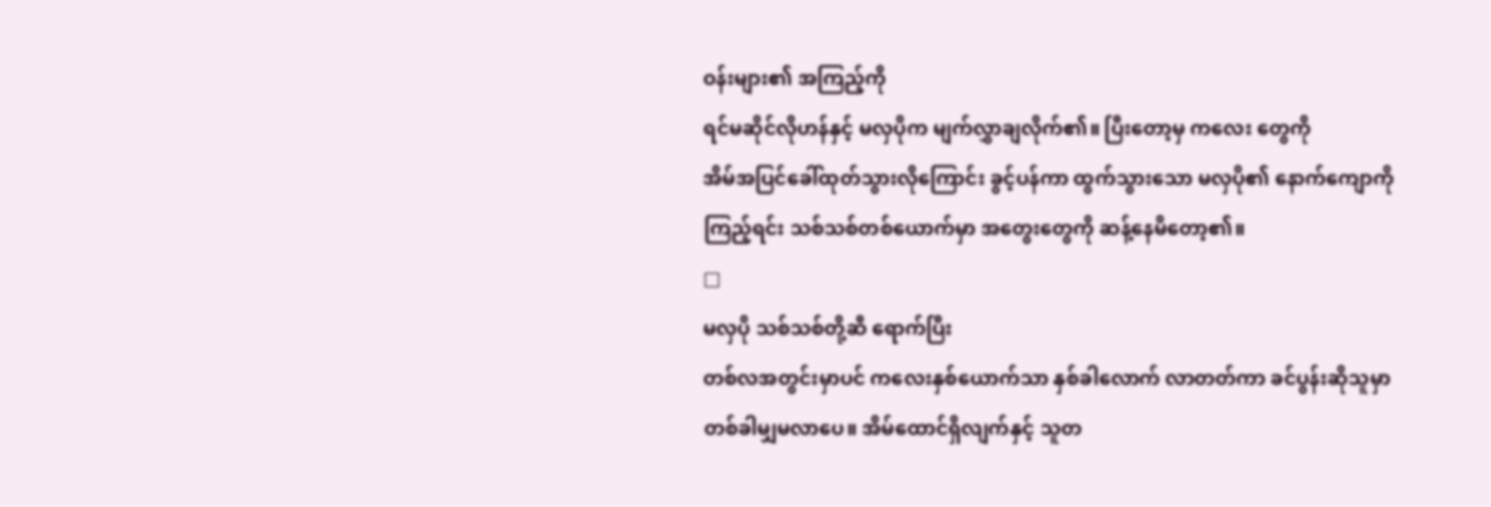ဝန်းများ၏ အကြည့်ကို
ရင်မဆိုင်လိုဟန်နှင့် မလှပိုက မျက်လွှာချလိုက်၏။ ပြီးတော့မှ ကလေး တွေကို
အိမ်အပြင်ခေါ်ထုတ်သွားလိုကြောင်း ခွင့်ပန်ကာ ထွက်သွားသော မလှပို၏ နောက်ကျောကို
ကြည့်ရင်း သစ်သစ်တစ်ယောက်မှာ အတွေးတွေကို ဆန့်နေမိတော့၏။
□
မလှပို သစ်သစ်တို့ဆီ ရောက်ပြီး
တစ်လအတွင်းမှာပင် ကလေးနှစ်ယောက်သာ နှစ်ခါလောက် လာတတ်ကာ ခင်ပွန်းဆိုသူမှာ
တစ်ခါမျှမလာပေ။ အိမ်ထောင်ရှိလျက်နှင့် သူတ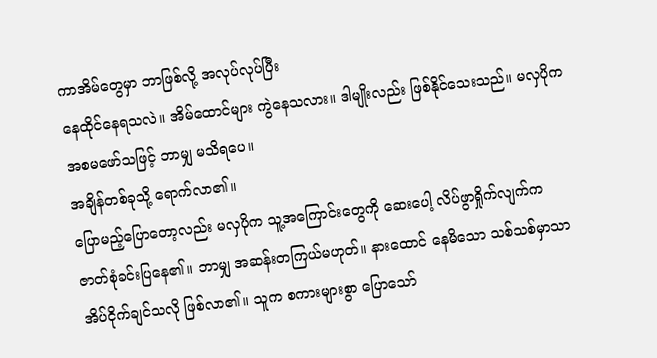ကာအိမ်တွေမှာ ဘာဖြစ်လို့ အလုပ်လုပ်ပြီး
နေထိုင်နေရသလဲ။ အိမ်ထောင်များ ကွဲနေသလား။ ဒါမျိုးလည်း ဖြစ်နိုင်သေးသည်။ မလှပိုက
အစမဖော်သဖြင့် ဘာမျှ မသိရပေ။
အချိန်တစ်ခုသို့ ရောက်လာ၏။
ပြောမည့်ပြောတော့လည်း မလှပိုက သူ့အကြောင်းတွေကို ဆေးပေါ့ လိပ်ဖွာရှိုက်လျက်က
ဇာတ်စုံခင်းပြနေ၏။ ဘာမျှ အဆန်းတကြယ်မဟုတ်။ နားထောင် နေမိသော သစ်သစ်မှာသာ
အိပ်ငိုက်ချင်သလို ဖြစ်လာ၏။ သူက စကားများစွာ ပြောသော်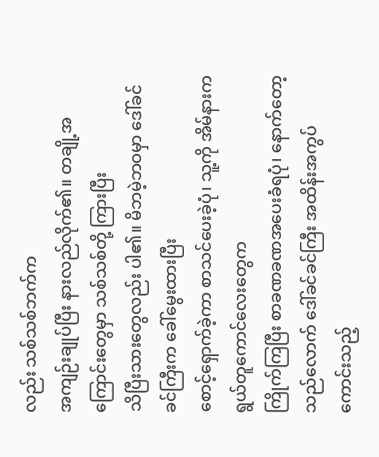လည်း သစ်သစ်ဘက်က
အကျဉ်းချုပ်ပြီး နားလည်လိုက်၏။ တချို့အကြောင်းတွေမှာ သစ်သစ်တို့ ကြားပြီး
သိပြီးသားတွေလည်း ပါ၏။ မိဘမဲ့ဘဝမှာ ဒေါ်ခင်ခင်ကြီးက ခေါ်မွေးထားပြီး
စောင့်ရှောက်ခဲ့ကာ စာသင်ပေးခဲ့ပုံ၊ သူ့ကို အိမ်နားက ရွယ်တူကောင်လေးတွေက
ကြိုက်ကြပြီး စာခဏခဏအပေးခံရပုံ၊ နောက်တော့ သည်လောက် ဒေါ်ခင်ခင်ကြီး အထိန်းအကွပ်
ကောင်းသည့်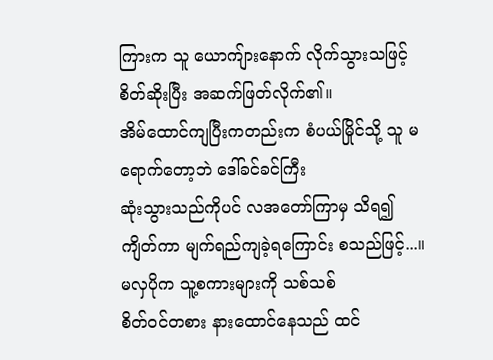ကြားက သူ ယောကျ်ားနောက် လိုက်သွားသဖြင့် စိတ်ဆိုးပြီး အဆက်ဖြတ်လိုက်၏။
အိမ်ထောင်ကျပြီးကတည်းက စံပယ်မြိုင်သို့ သူ မရောက်တော့ဘဲ ဒေါ်ခင်ခင်ကြီး
ဆုံးသွားသည်ကိုပင် လအတော်ကြာမှ သိရ၍ ကျိတ်ကာ မျက်ရည်ကျခဲ့ရကြောင်း စသည်ဖြင့်...။
မလှပိုက သူ့စကားများကို သစ်သစ်
စိတ်ဝင်တစား နားထောင်နေသည် ထင်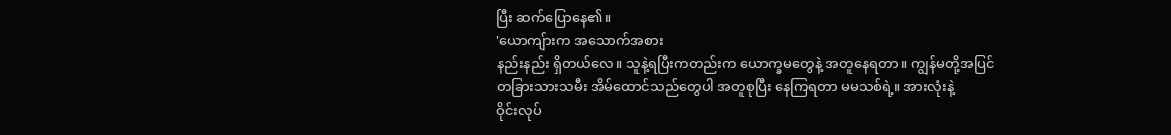ပြီး ဆက်ပြောနေ၏။
'ယောကျ်ားက အသောက်အစား
နည်းနည်း ရှိတယ်လေ။ သူနဲ့ရပြီးကတည်းက ယောက္ခမတွေနဲ့ အတူနေရတာ။ ကျွန်မတို့အပြင်
တခြားသားသမီး အိမ်ထောင်သည်တွေပါ အတူစုပြီး နေကြရတာ မမသစ်ရဲ့။ အားလုံးနဲ့
ဝိုင်းလုပ်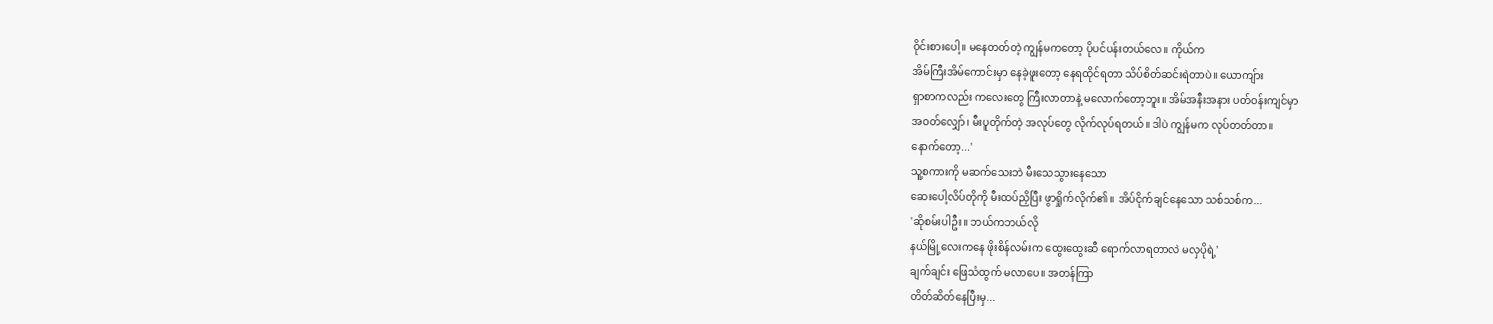ဝိုင်းစားပေါ့။ မနေတတ်တဲ့ ကျွန်မကတော့ ပိုပင်ပန်းတယ်လေ။ ကိုယ်က
အိမ်ကြီးအိမ်ကောင်းမှာ နေခဲ့ဖူးတော့ နေရထိုင်ရတာ သိပ်စိတ်ဆင်းရဲတာပဲ။ ယောကျ်ား
ရှာစာကလည်း ကလေးတွေ ကြီးလာတာနဲ့ မလောက်တော့ဘူး။ အိမ်အနီးအနား ပတ်ဝန်းကျင်မှာ
အဝတ်လျှော်၊ မီးပူတိုက်တဲ့ အလုပ်တွေ လိုက်လုပ်ရတယ်။ ဒါပဲ ကျွန်မက လုပ်တတ်တာ။
နောက်တော့...'
သူ့စကားကို မဆက်သေးဘဲ မီးသေသွားနေသော
ဆေးပေါ့လိပ်တိုကို မီးထပ်ညှိပြီး ဖွာရှိုက်လိုက်၏။ အိပ်ငိုက်ချင်နေသော သစ်သစ်က...
'ဆိုစမ်းပါဦး။ ဘယ်ကဘယ်လို
နယ်မြို့လေးကနေ ဖိုးစိန်လမ်းက ထွေးထွေးဆီ ရောက်လာရတာလဲ မလှပိုရဲ့'
ချက်ချင်း ဖြေသံထွက် မလာပေ။ အတန်ကြာ
တိတ်ဆိတ်နေပြီးမှ...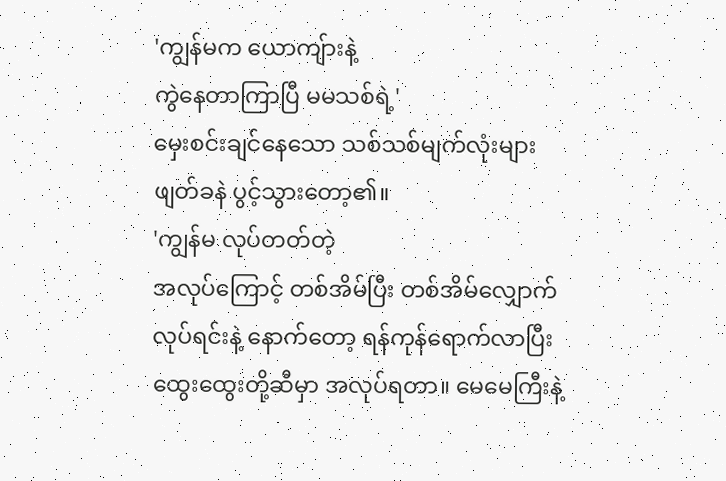'ကျွန်မက ယောကျ်ားနဲ့
ကွဲနေတာကြာပြီ မမသစ်ရဲ့'
မှေးစင်းချင်နေသော သစ်သစ်မျက်လုံးများ
ဖျတ်ခနဲ ပွင့်သွားတော့၏။
'ကျွန်မ လုပ်တတ်တဲ့
အလုပ်ကြောင့် တစ်အိမ်ပြီး တစ်အိမ်လျှောက်လုပ်ရင်းနဲ့ နောက်တော့ ရန်ကုန်ရောက်လာပြီး
ထွေးထွေးတို့ဆီမှာ အလုပ်ရတာ။ မေမေကြီးနဲ့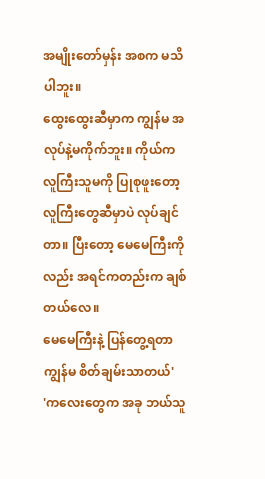အမျိုးတော်မှန်း အစက မသိ ပါဘူး။
ထွေးထွေးဆီမှာက ကျွန်မ အလုပ်နဲ့မကိုက်ဘူး။ ကိုယ်က လူကြီးသူမကို ပြုစုဖူးတော့
လူကြီးတွေဆီမှာပဲ လုပ်ချင်တာ။ ပြီးတော့ မေမေကြီးကိုလည်း အရင်ကတည်းက ချစ်တယ်လေ။
မေမေကြီးနဲ့ ပြန်တွေ့ရတာ ကျွန်မ စိတ်ချမ်းသာတယ်'
'ကလေးတွေက အခု ဘယ်သူ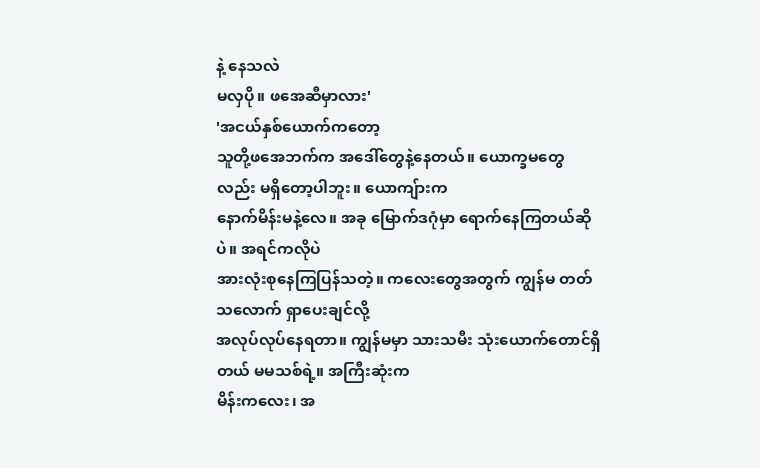နဲ့ နေသလဲ
မလှပို။ ဖအေဆီမှာလား'
'အငယ်နှစ်ယောက်ကတော့
သူတို့ဖအေဘက်က အဒေါ်တွေနဲ့နေတယ်။ ယောက္ခမတွေလည်း မရှိတော့ပါဘူး။ ယောကျ်ားက
နောက်မိန်းမနဲ့လေ။ အခု မြောက်ဒဂုံမှာ ရောက်နေကြတယ်ဆိုပဲ။ အရင်ကလိုပဲ
အားလုံးစုနေကြပြန်သတဲ့။ ကလေးတွေအတွက် ကျွန်မ တတ်သလောက် ရှာပေးချင်လို့
အလုပ်လုပ်နေရတာ။ ကျွန်မမှာ သားသမီး သုံးယောက်တောင်ရှိတယ် မမသစ်ရဲ့။ အကြီးဆုံးက
မိန်းကလေး၊ အ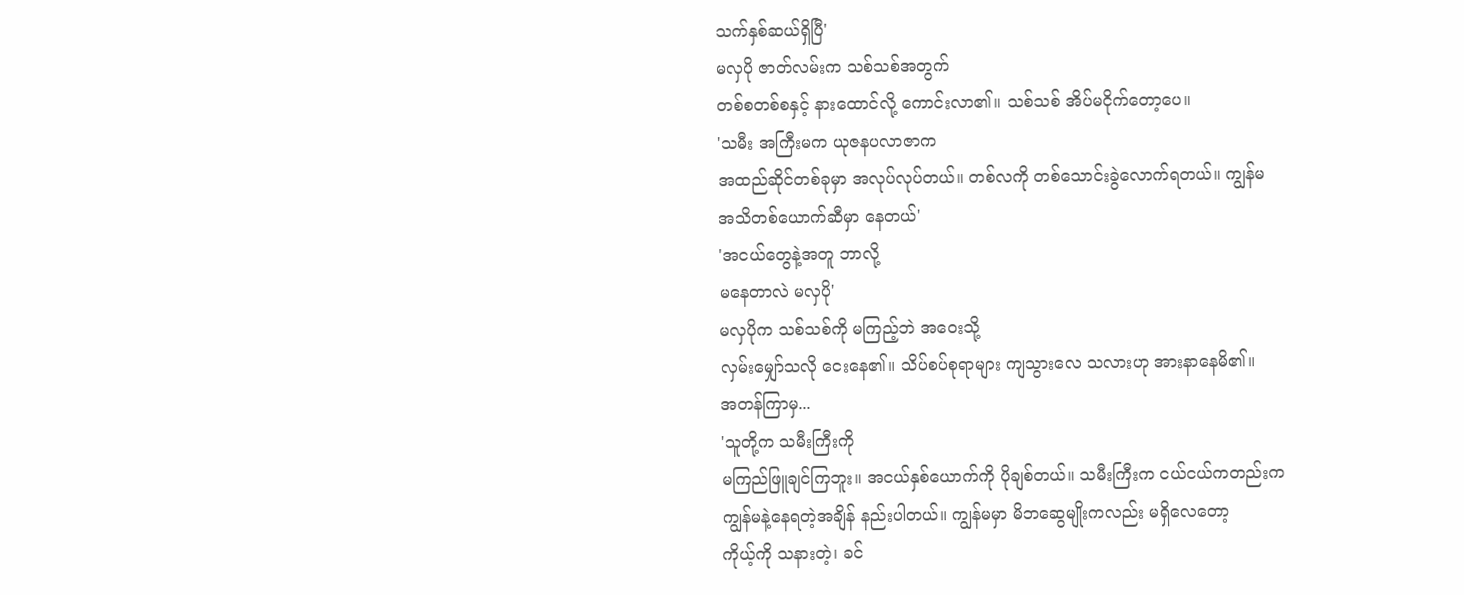သက်နှစ်ဆယ်ရှိပြီ'
မလှပို ဇာတ်လမ်းက သစ်သစ်အတွက်
တစ်စတစ်စနှင့် နားထောင်လို့ ကောင်းလာ၏။ သစ်သစ် အိပ်မငိုက်တော့ပေ။
'သမီး အကြီးမက ယုဇနပလာဇာက
အထည်ဆိုင်တစ်ခုမှာ အလုပ်လုပ်တယ်။ တစ်လကို တစ်သောင်းခွဲလောက်ရတယ်။ ကျွန်မ
အသိတစ်ယောက်ဆီမှာ နေတယ်'
'အငယ်တွေနဲ့အတူ ဘာလို့
မနေတာလဲ မလှပို'
မလှပိုက သစ်သစ်ကို မကြည့်ဘဲ အဝေးသို့
လှမ်းမျှော်သလို ငေးနေ၏။ သိပ်စပ်စုရာများ ကျသွားလေ သလားဟု အားနာနေမိ၏။
အတန်ကြာမှ...
'သူတို့က သမီးကြီးကို
မကြည်ဖြူချင်ကြဘူး။ အငယ်နှစ်ယောက်ကို ပိုချစ်တယ်။ သမီးကြီးက ငယ်ငယ်ကတည်းက
ကျွန်မနဲ့နေရတဲ့အချိန် နည်းပါတယ်။ ကျွန်မမှာ မိဘဆွေမျိုးကလည်း မရှိလေတော့
ကိုယ့်ကို သနားတဲ့၊ ခင်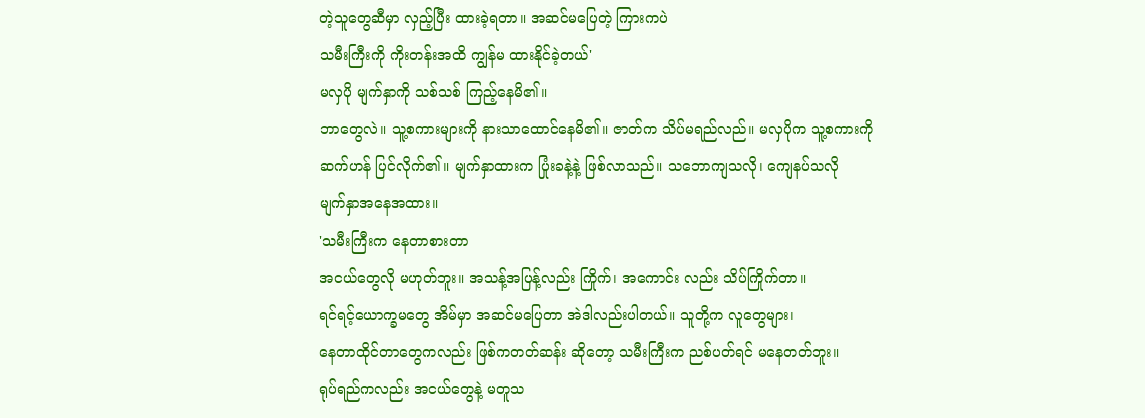တဲ့သူတွေဆီမှာ လှည့်ပြီး ထားခဲ့ရတာ။ အဆင်မပြေတဲ့ ကြားကပဲ
သမီးကြီးကို ကိုးတန်းအထိ ကျွန်မ ထားနိုင်ခဲ့တယ်'
မလှပို မျက်နှာကို သစ်သစ် ကြည့်နေမိ၏။
ဘာတွေလဲ။ သူ့စကားများကို နားသာထောင်နေမိ၏။ ဇာတ်က သိပ်မရည်လည်။ မလှပိုက သူ့စကားကို
ဆက်ဟန် ပြင်လိုက်၏။ မျက်နှာထားက ပြုံးခနဲ့နဲ့ ဖြစ်လာသည်။ သဘောကျသလို၊ ကျေနပ်သလို
မျက်နှာအနေအထား။
'သမီးကြီးက နေတာစားတာ
အငယ်တွေလို မဟုတ်ဘူး။ အသန့်အပြန့်လည်း ကြိုက်၊ အကောင်း လည်း သိပ်ကြိုက်တာ။
ရင်ရင့်ယောက္ခမတွေ အိမ်မှာ အဆင်မပြေတာ အဲဒါလည်းပါတယ်။ သူတို့က လူတွေများ၊
နေတာထိုင်တာတွေကလည်း ဖြစ်ကတတ်ဆန်း ဆိုတော့ သမီးကြီးက ညစ်ပတ်ရင် မနေတတ်ဘူး။
ရုပ်ရည်ကလည်း အငယ်တွေနဲ့ မတူသ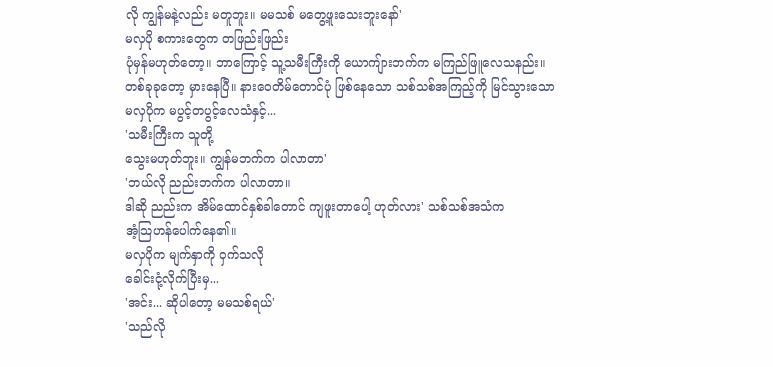လို ကျွန်မနဲ့လည်း မတူဘူး။ မမသစ် မတွေ့ဖူးသေးဘူးနော်'
မလှပို စကားတွေက တဖြည်းဖြည်း
ပုံမှန်မဟုတ်တော့။ ဘာကြောင့် သူ့သမီးကြီးကို ယောကျ်ားဘက်က မကြည်ဖြူလေသနည်း။
တစ်ခုခုတော့ မှားနေပြီ။ နားဝေတိမ်တောင်ပုံ ဖြစ်နေသော သစ်သစ်အကြည့်ကို မြင်သွားသော
မလှပိုက မပွင့်တပွင့်လေသံနှင့်...
'သမီးကြီးက သူတို့
သွေးမဟုတ်ဘူး။ ကျွန်မဘက်က ပါလာတာ'
'ဘယ်လို ညည်းဘက်က ပါလာတာ။
ဒါဆို ညည်းက အိမ်ထောင်နှစ်ခါတောင် ကျဖူးတာပေါ့ ဟုတ်လား' သစ်သစ်အသံက
အံ့သြဟန်ပေါက်နေ၏။
မလှပိုက မျက်နှာကို ဝှက်သလို
ခေါင်းငုံ့လိုက်ပြီးမှ...
'အင်း... ဆိုပါတော့ မမသစ်ရယ်'
'သည်လို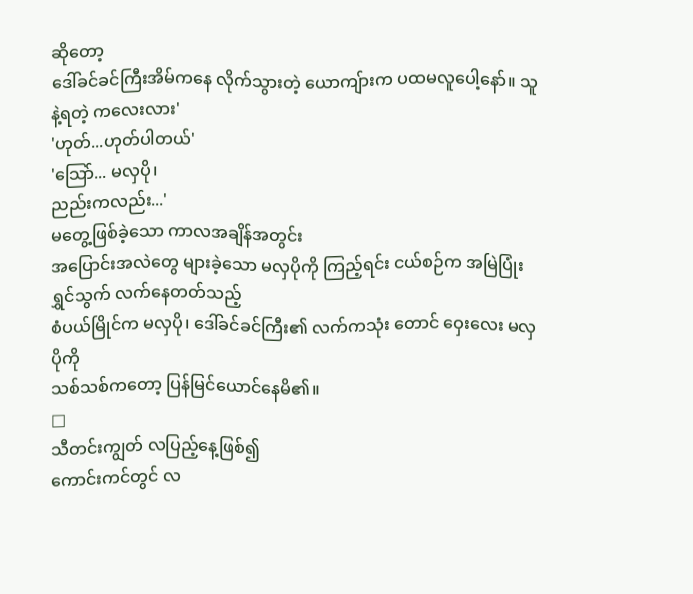ဆိုတော့
ဒေါ်ခင်ခင်ကြီးအိမ်ကနေ လိုက်သွားတဲ့ ယောကျ်ားက ပထမလူပေါ့နော်။ သူနဲ့ရတဲ့ ကလေးလား'
'ဟုတ်...ဟုတ်ပါတယ်'
'သြော်... မလှပို၊
ညည်းကလည်း...'
မတွေ့ဖြစ်ခဲ့သော ကာလအချိန်အတွင်း
အပြောင်းအလဲတွေ များခဲ့သော မလှပိုကို ကြည့်ရင်း ငယ်စဉ်က အမြဲပြုံးရွှင်သွက် လက်နေတတ်သည့်
စံပယ်မြိုင်က မလှပို၊ ဒေါ်ခင်ခင်ကြီး၏ လက်ကသုံး တောင် ဝှေးလေး မလှပိုကို
သစ်သစ်ကတော့ ပြန်မြင်ယောင်နေမိ၏။
□
သီတင်းကျွတ် လပြည့်နေ့ဖြစ်၍
ကောင်းကင်တွင် လ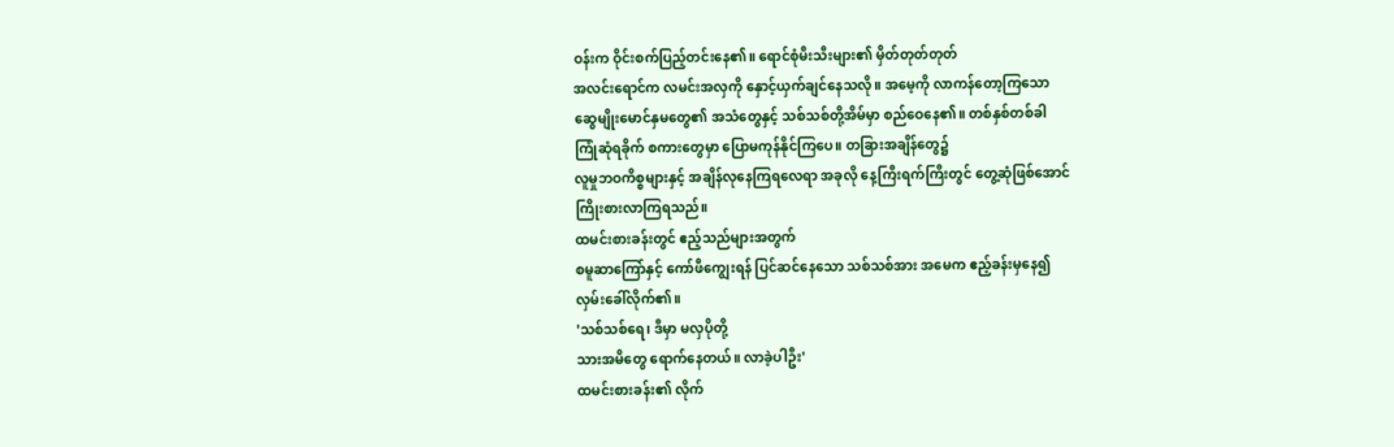ဝန်းက ဝိုင်းစက်ပြည့်တင်းနေ၏။ ရောင်စုံမီးသီးများ၏ မှိတ်တုတ်တုတ်
အလင်းရောင်က လမင်းအလှကို နှောင့်ယှက်ချင်နေသလို။ အမေ့ကို လာကန်တော့ကြသော
ဆွေမျိုးမောင်နှမတွေ၏ အသံတွေနှင့် သစ်သစ်တို့အိမ်မှာ စည်ဝေနေ၏။ တစ်နှစ်တစ်ခါ
ကြုံဆုံရခိုက် စကားတွေမှာ ပြောမကုန်နိုင်ကြပေ။ တခြားအချိန်တွေ၌
လူမှုဘဝကိစ္စများနှင့် အချိန်လုနေကြရလေရာ အခုလို နေ့ကြီးရက်ကြီးတွင် တွေ့ဆုံဖြစ်အောင်
ကြိုးစားလာကြရသည်။
ထမင်းစားခန်းတွင် ဧည့်သည်များအတွက်
စမူဆာကြော်နှင့် ကော်ဖီကျွေးရန် ပြင်ဆင်နေသော သစ်သစ်အား အမေက ဧည့်ခန်းမှနေ၍
လှမ်းခေါ်လိုက်၏။
'သစ်သစ်ရေ၊ ဒီမှာ မလှပိုတို့
သားအမိတွေ ရောက်နေတယ်။ လာခဲ့ပါဦး'
ထမင်းစားခန်း၏ လိုက်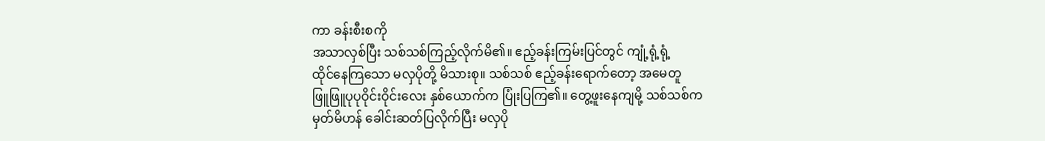ကာ ခန်းစီးစကို
အသာလှစ်ပြီး သစ်သစ်ကြည့်လိုက်မိ၏။ ဧည့်ခန်းကြမ်းပြင်တွင် ကျုံ့ရုံ့ရုံ့
ထိုင်နေကြသော မလှပိုတို့ မိသားစု။ သစ်သစ် ဧည့်ခန်းရောက်တော့ အမေတူ
ဖြူဖြူပုပုဝိုင်းဝိုင်းလေး နှစ်ယောက်က ပြုံးပြကြ၏။ တွေ့ဖူးနေကျမို့ သစ်သစ်က
မှတ်မိဟန် ခေါင်းဆတ်ပြလိုက်ပြီး မလှပို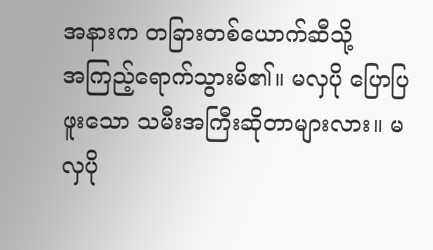အနားက တခြားတစ်ယောက်ဆီသို့
အကြည့်ရောက်သွားမိ၏။ မလှပို ပြောပြဖူးသော သမီးအကြီးဆိုတာများလား။ မလှပို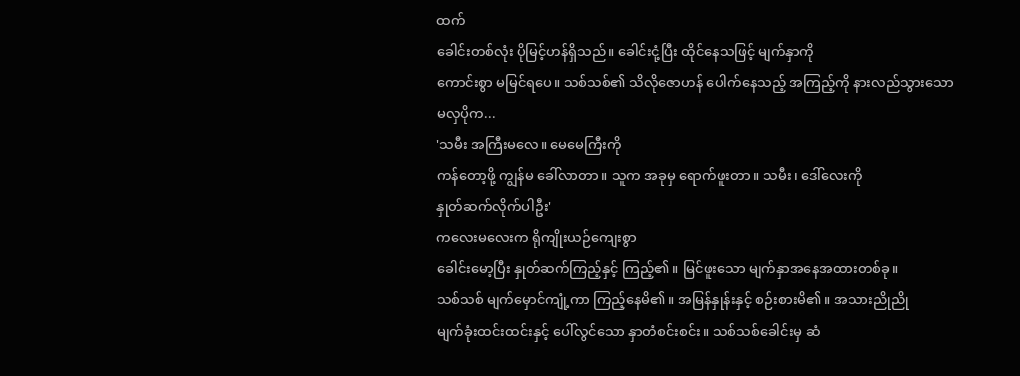ထက်
ခေါင်းတစ်လုံး ပိုမြင့်ဟန်ရှိသည်။ ခေါင်းငုံ့ပြီး ထိုင်နေသဖြင့် မျက်နှာကို
ကောင်းစွာ မမြင်ရပေ။ သစ်သစ်၏ သိလိုဇောဟန် ပေါက်နေသည့် အကြည့်ကို နားလည်သွားသော
မလှပိုက...
'သမီး အကြီးမလေ။ မေမေကြီးကို
ကန်တော့ဖို့ ကျွန်မ ခေါ်လာတာ။ သူက အခုမှ ရောက်ဖူးတာ။ သမီး၊ ဒေါ်လေးကို
နှုတ်ဆက်လိုက်ပါဦး'
ကလေးမလေးက ရိုကျိုးယဉ်ကျေးစွာ
ခေါင်းမော့ပြီး နှုတ်ဆက်ကြည့်နှင့် ကြည့်၏။ မြင်ဖူးသော မျက်နှာအနေအထားတစ်ခု။
သစ်သစ် မျက်မှောင်ကျုံ့ကာ ကြည့်နေမိ၏။ အမြန်နှုန်းနှင့် စဉ်းစားမိ၏။ အသားညိုညို
မျက်ခုံးထင်းထင်းနှင့် ပေါ်လွင်သော နှာတံစင်းစင်း။ သစ်သစ်ခေါင်းမှ ဆံ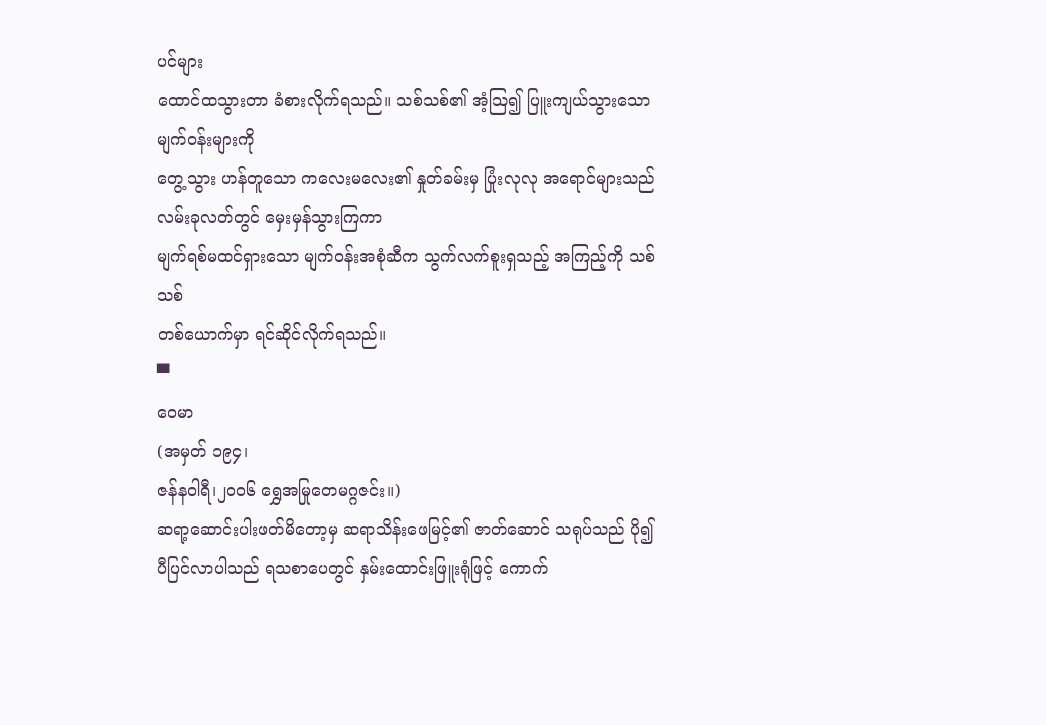ပင်များ
ထောင်ထသွားတာ ခံစားလိုက်ရသည်။ သစ်သစ်၏ အံ့သြ၍ ပြူးကျယ်သွားသော မျက်ဝန်းများကို
တွေ့သွား ဟန်တူသော ကလေးမလေး၏ နှုတ်ခမ်းမှ ပြုံးလုလု အရောင်များသည် လမ်းခုလတ်တွင် မှေးမှန်သွားကြကာ
မျက်ရစ်မထင်ရှားသော မျက်ဝန်းအစုံဆီက သွက်လက်စူးရှသည့် အကြည့်ကို သစ်သစ်
တစ်ယောက်မှာ ရင်ဆိုင်လိုက်ရသည်။
▀
ဝေမာ
(အမှတ် ၁၉၄၊
ဇန်နဝါရီ၊၂၀၀၆ ရွှေအမြုတေမဂ္ဂဇင်း။)
ဆရာ့ဆောင်းပါးဖတ်မိတော့မှ ဆရာသိန်းဖေမြင့်၏ ဇာတ်ဆောင် သရုပ်သည် ပို၍ ပီပြင်လာပါသည် ရသစာပေတွင် နှမ်းထောင်းဖြူးရုံဖြင့် ကောက်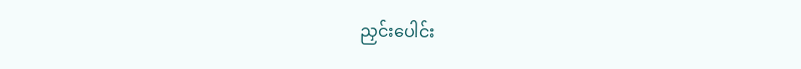ညှင်းပေါင်း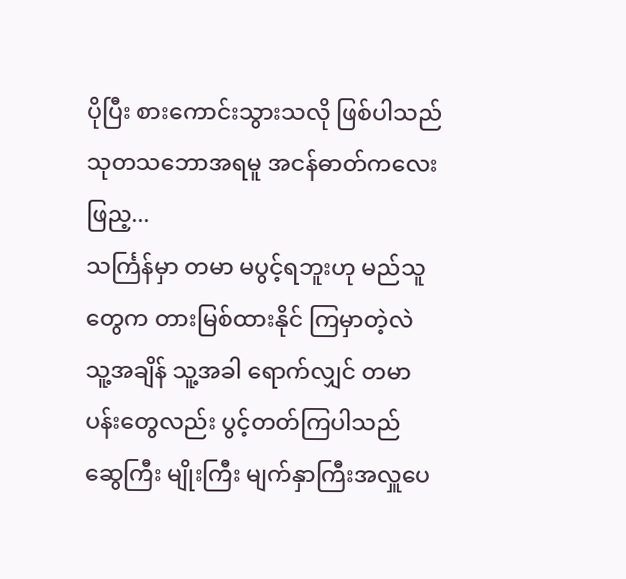ပိုပြီး စားကောင်းသွားသလို ဖြစ်ပါသည် သုတသဘောအရမူ အငန်ဓာတ်ကလေး ဖြည့...
သင်္ကြန်မှာ တမာ မပွင့်ရဘူးဟု မည်သူတွေက တားမြစ်ထားနိုင် ကြမှာတဲ့လဲ သူ့အချိန် သူ့အခါ ရောက်လျှင် တမာပန်းတွေလည်း ပွင့်တတ်ကြပါသည်
ဆွေကြီး မျိုးကြီး မျက်နှာကြီးအလှူပေ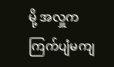မို့ အလှူက ကြက်ပျံမကျ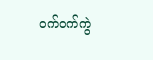ဝက်ဝက်ကွဲ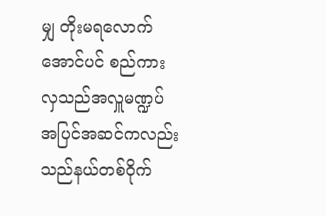မျှ တိုးမရလောက်အောင်ပင် စည်ကားလှသည်အလှူမဏ္ဍပ် အပြင်အဆင်ကလည်း သည်နယ်တစ်ဝိုက်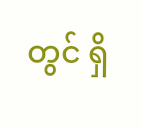တွင် ရှိ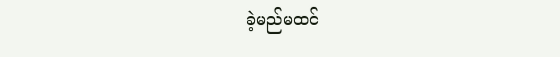ခဲ့မည်မထင်